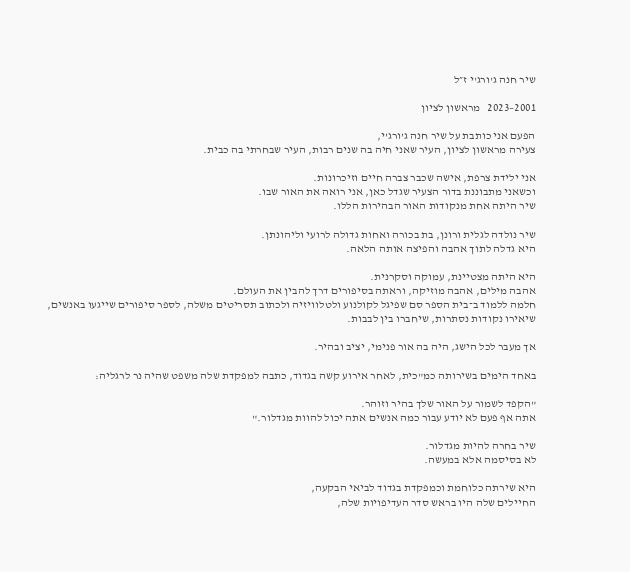שיר חנה ג'ורג'י ז״ל

2001–2023   מראשון לציון

הפעם אני כותבת על שיר חנה ג’ורג’י,
צעירה מראשון לציון, העיר שאני חיה בה שנים רבות, העיר שבחרתי בה כבית.

אני ילידת צרפת, אישה שכבר צברה חיים וזיכרונות.
וכשאני מתבוננת בדור הצעיר שגדל כאן, אני רואה את האור שבו.
שיר היתה אחת מנקודות האור הבהירות הללו.

שיר נולדה לגלית ורונן, בת בכורה ואחות גדולה לרועי וליהונתן.
היא גדלה לתוך אהבה והפיצה אותה הלאה.

היא היתה מצטיינת, עמוקה וסקרנית.
אהבה מילים, אהבה מוזיקה, וראתה בסיפורים דרך להבין את העולם.
חלמה ללמוד ב־בית הספר סם שפיגל לקולנוע ולטלוויזיה ולכתוב תסריטים משלה, לספר סיפורים שייגעו באנשים,
שיאירו נקודות נסתרות, שיחברו בין לבבות.

אך מעבר לכל הישג, היה בה אור פנימי, יציב ובהיר.

באחד הימים בשירותה כמ"כית, לאחר אירוע קשה בגדוד, כתבה למפקדת שלה משפט שהיה נר לרגליה:

"הקפד לשמור על האור שלך בהיר וזוהר.
אתה אף פעם לא יודע עבור כמה אנשים אתה יכול להוות מגדלור."

שיר בחרה להיות מגדלור.
לא בסיסמה אלא במעשה.

היא שירתה כלוחמת וכמפקדת בגדוד לביאי הבקעה,
החיילים שלה היו בראש סדר העדיפויות שלה,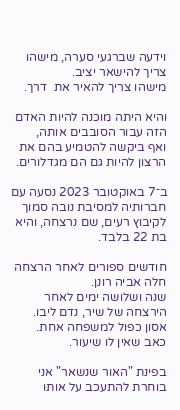וידעה שברגעי סערה, מישהו צריך להישאר יציב.
מישהו צריך להאיר את  דרך.

והיא היתה מוכנה להיות האדם הזה עבור הסובבים אותה,
ואף ביקשה להטמיע בהם את הרצון להיות גם הם מגדלורים.

ב־7 באוקטובר 2023 נסעה עם חברותיה למסיבת נובה סמוך לקיבוץ רעים, שם נרצחה, והיא בת 22 בלבד.

חודשים ספורים לאחר הרצחה חלה אביה רונן.
שנה ושלושה ימים לאחר הירצחה של שיר, נדם ליבו.
אסון כפול למשפחה אחת.
כאב שאין לו שיעור.

בפינת "האור שנשאר" אני בוחרת להתעכב על אותו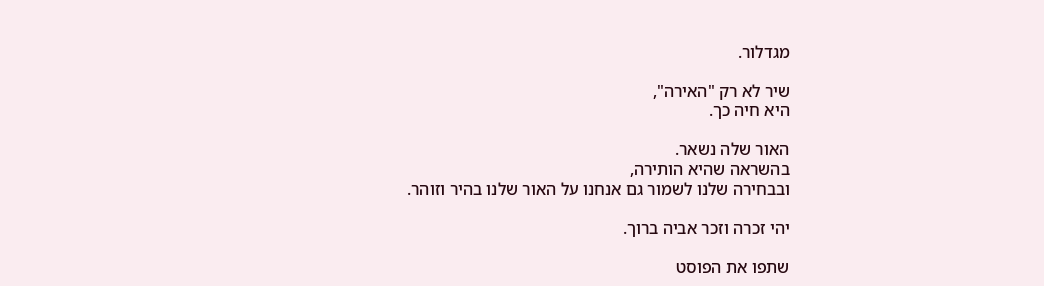מגדלור.

שיר לא רק "האירה",
היא חיה כך.

האור שלה נשאר.
בהשראה שהיא הותירה,
ובבחירה שלנו לשמור גם אנחנו על האור שלנו בהיר וזוהר.

יהי זכרה וזכר אביה ברוך.

שתפו את הפוסט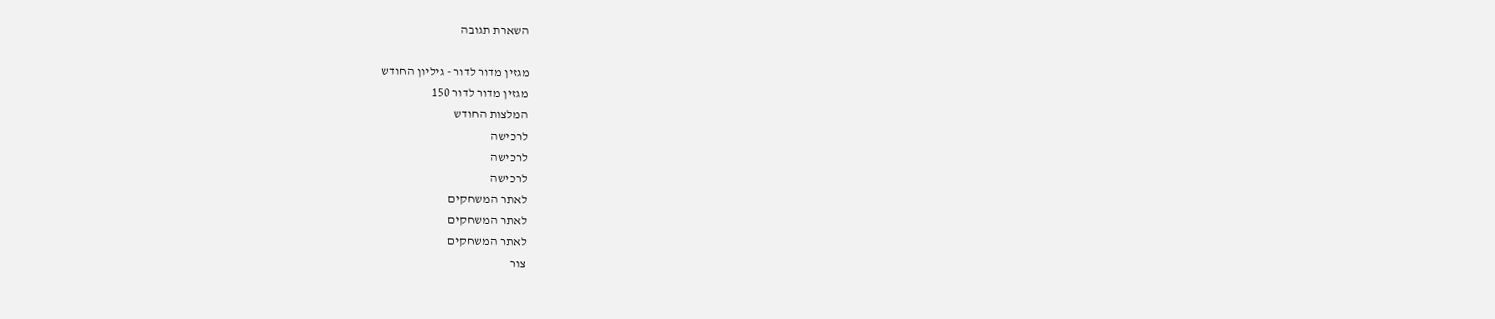השארת תגובה

מגזין מדור לדור - גיליון החודש
מגזין מדור לדור 150
המלצות החודש
לרכישה
לרכישה
לרכישה
לאתר המשחקים
לאתר המשחקים
לאתר המשחקים
צור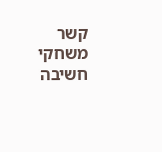קשר
משחקי חשיבה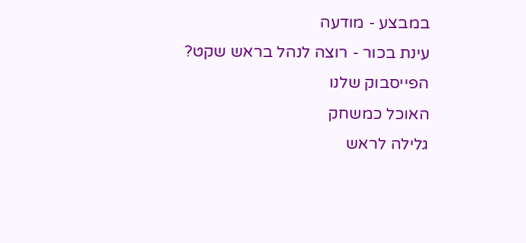במבצע - מודעה
עינת בכור - רוצה לנהל בראש שקט?
הפייסבוק שלנו
האוכל כמשחק
גלילה לראש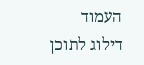העמוד
דילוג לתוכן